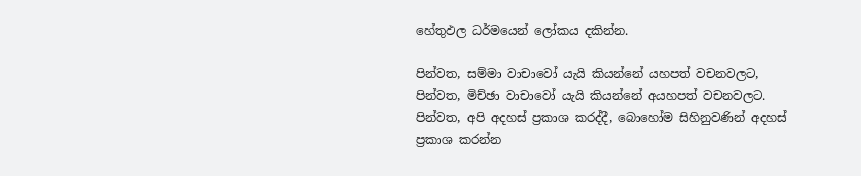හේතුඵල ධර්මයෙන් ලෝකය දකින්න.

පින්වත, සම්මා වාචාවෝ යැයි කියන්නේ යහපත් වචනවලට, පින්වත, මිච්ඡා වාචාවෝ යැයි කියන්නේ අයහපත් වචනවලට. පින්වත, අපි අදහස් ප්‍රකාශ කරද්දී, බොහෝම සිහිනුවණින් අදහස් ප්‍රකාශ කරන්න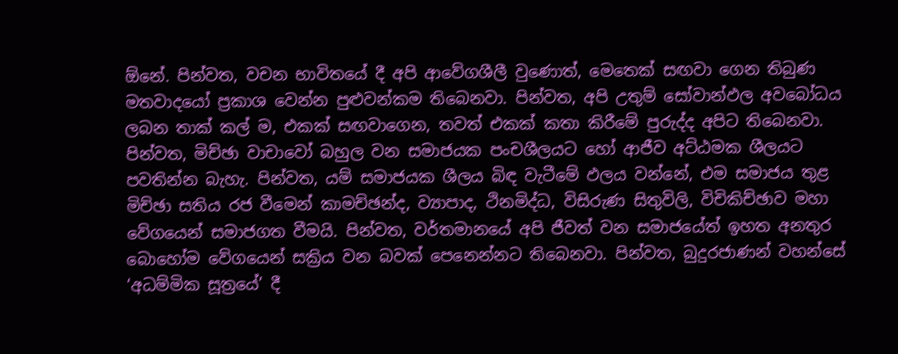ඕනේ. පින්වත, වචන භාවිතයේ දී අපි ආවේගශීලී වුණොත්, මෙතෙක් සඟවා ගෙන තිබුණ මතවාදයෝ ප්‍රකාශ වෙන්න පුළුවන්කම තිබෙනවා. පින්වත, අපි උතුම් සෝවාන්ඵල අවබෝධය ලබන තාක් කල් ම, එකක් සඟවාගෙන, තවත් එකක් කතා කිරීමේ පුරුද්ද අපිට තිබෙනවා. පින්වත, මිච්ඡා වාචාවෝ බහුල වන සමාජයක පංචශීලයට හෝ ආජීව අට්ඨමක ශීලයට පවතින්න බැහැ. පින්වත, යම් සමාජයක ශීලය බිඳ වැටීමේ ඵලය වන්නේ, එම සමාජය තුළ මිච්ඡා සතිය රජ වීමෙන් කාමච්ඡන්ද, ව්‍යාපාද, ථිනමිද්ධ, විසිරුණ සිතුවිලි, විචිකිච්ඡාව මහා වේගයෙන් සමාජගත වීමයි. පින්වත, වර්තමානයේ අපි ජීවත් වන සමාජයේත් ඉහත අනතුර බොහෝම වේගයෙන් සක්‍රිය වන බවක් පෙනෙන්නට තිබෙනවා. පින්වත, බුදුරජාණන් වහන්සේ ‘අධම්මික සූත්‍රයේ’ දී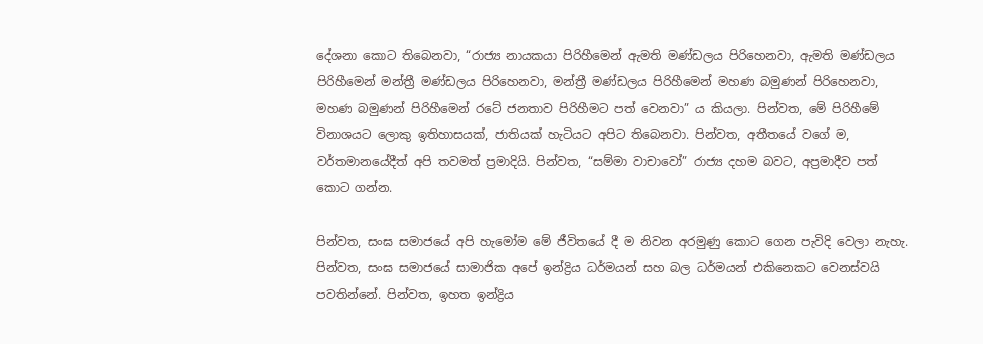දේශනා කොට තිබෙනවා, “රාජ්‍ය නායකයා පිරිහීමෙන් ඇමති මණ්ඩලය පිරිහෙනවා, ඇමති මණ්ඩලය පිරිහීමෙන් මන්ත්‍රී මණ්ඩලය පිරිහෙනවා, මන්ත්‍රී මණ්ඩලය පිරිහීමෙන් මහණ බමුණන් පිරිහෙනවා, මහණ බමුණන් පිරිහීමෙන් රටේ ජනතාව පිරිහීමට පත් වෙනවා” ය කියලා. පින්වත, මේ පිරිහීමේ විනාශයට ලොකු ඉතිහාසයක්, ජාතියක් හැටියට අපිට තිබෙනවා. පින්වත, අතීතයේ වගේ ම, වර්තමානයේදීත් අපි තවමත් ප්‍රමාදියි. පින්වත, “සම්මා වාචාවෝ” රාජ්‍ය දහම බවට, අප්‍රමාදීව පත් කොට ගන්න.

පින්වත, සංඝ සමාජයේ අපි හැමෝම මේ ජීවිතයේ දී ම නිවන අරමුණු කොට ගෙන පැවිදි වෙලා නැහැ. පින්වත, සංඝ සමාජයේ සාමාජික අපේ ඉන්ද්‍රිය ධර්මයන් සහ බල ධර්මයන් එකිනෙකට වෙනස්වයි පවතින්නේ. පින්වත, ඉහත ඉන්ද්‍රිය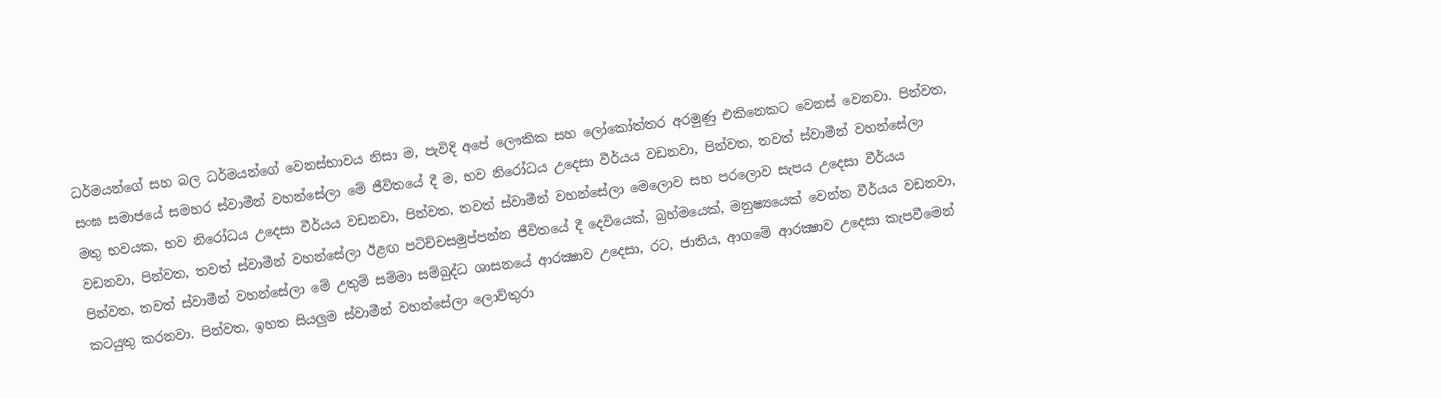ධර්මයන්ගේ සහ බල ධර්මයන්ගේ වෙනස්භාවය නිසා ම, පැවිදි අපේ ලෞකික සහ ලෝකෝත්තර අරමුණු එකිනෙකට වෙනස් වෙනවා. පින්වත, සංඝ සමාජයේ සමහර ස්වාමීන් වහන්සේලා මේ ජීවිතයේ දී ම, භව නිරෝධය උදෙසා වීර්යය වඩනවා, පින්වත, තවත් ස්වාමීන් වහන්සේලා මතු භවයක, භව නිරෝධය උදෙසා වීර්යය වඩනවා, පින්වත, තවත් ස්වාමීන් වහන්සේලා මෙලොව සහ පරලොව සැපය උදෙසා වීර්යය වඩනවා, පින්වත, තවත් ස්වාමීන් වහන්සේලා ඊළඟ පටිච්චසමුප්පන්න ජීවිතයේ දී දෙවියෙක්, බ්‍රහ්මයෙක්, මනුෂ්‍යයෙක් වෙන්න වීර්යය වඩනවා, පින්වත, තවත් ස්වාමීන් වහන්සේලා මේ උතුම් සම්මා සම්බුද්ධ ශාසනයේ ආරක්‍ෂාව උදෙසා, රට, ජාතිය, ආගමේ ආරක්‍ෂාව උදෙසා කැපවීමෙන් කටයුතු කරනවා. පින්වත, ඉහත සියලුම ස්වාමීන් වහන්සේලා ලොව්තුරා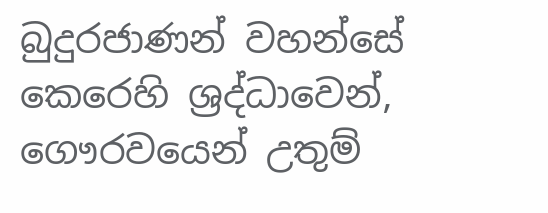බුදුරජාණන් වහන්සේ කෙරෙහි ශ්‍රද්ධාවෙන්, ගෞරවයෙන් උතුම්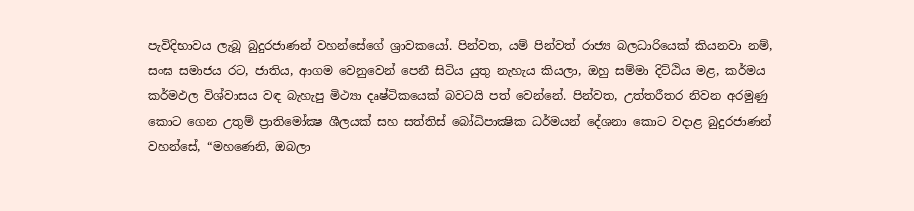පැවිදිභාවය ලැබූ බුදුරජාණන් වහන්සේගේ ශ්‍රාවකයෝ. පින්වත, යම් පින්වත් රාජ්‍ය බලධාරියෙක් කියනවා නම්, සංඝ සමාජය රට, ජාතිය, ආගම වෙනුවෙන් පෙනී සිටිය යුතු නැහැය කියලා, ඔහු සම්මා දිට්ඨිය මළ, කර්මය කර්මඵල විශ්වාසය වඳ බැහැපු මිථ්‍යා දෘෂ්ටිකයෙක් බවටයි පත් වෙන්නේ. පින්වත, උත්තරීතර නිවන අරමුණු කොට ගෙන උතුම් ප්‍රාතිමෝක්‍ෂ ශීලයක් සහ සත්තිස් බෝධිපාක්‍ෂික ධර්මයන් දේශනා කොට වදාළ බුදුරජාණන් වහන්සේ, “මහණෙනි, ඔබලා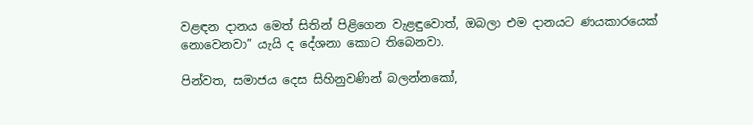වළඳන දානය මෙත් සිතින් පිළිගෙන වැළඳුවොත්, ඔබලා එම දානයට ණයකාරයෙක් නොවෙනවා” යැයි ද දේශනා කොට තිබෙනවා.

පින්වත, සමාජය දෙස සිහිනුවණින් බලන්නකෝ,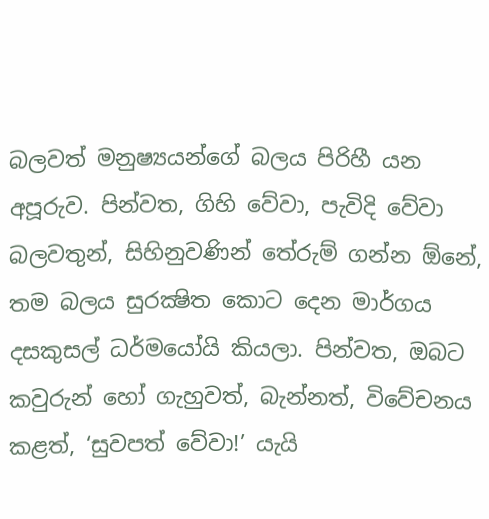බලවත් මනුෂ්‍යයන්ගේ බලය පිරිහී යන අපූරුව. පින්වත, ගිහි වේවා, පැවිදි වේවා බලවතුන්, සිහිනුවණින් තේරුම් ගන්න ඕනේ, තම බලය සුරක්‍ෂිත කොට දෙන මාර්ගය දසකුසල් ධර්මයෝයි කියලා. පින්වත, ඔබට කවුරුන් හෝ ගැහුවත්, බැන්නත්, විවේචනය කළත්, ‘සුවපත් වේවා!’ යැයි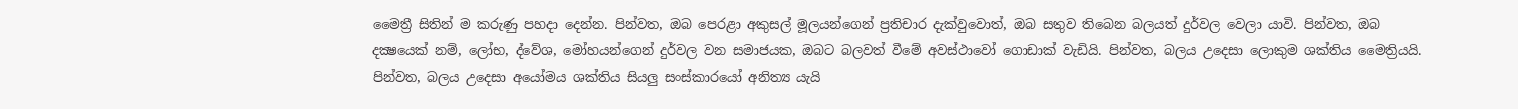මෛත්‍රී සිතින් ම කරුණු පහදා දෙන්න. පින්වත, ඔබ පෙරළා අකුසල් මූලයන්ගෙන් ප්‍රතිචාර දැක්වුවොත්, ඔබ සතුව තිබෙන බලයත් දුර්වල වෙලා යාවි. පින්වත, ඔබ දක්‍ෂයෙක් නම්, ලෝභ, ද්වේශ, මෝහයන්ගෙන් දුර්වල වන සමාජයක, ඔබට බලවත් වීමේ අවස්ථාවෝ ගොඩාක් වැඩියි. පින්වත, බලය උදෙසා ලොකුම ශක්තිය මෛත්‍රියයි. පින්වත, බලය උදෙසා අයෝමය ශක්තිය සියලු සංස්කාරයෝ අනිත්‍ය යැයි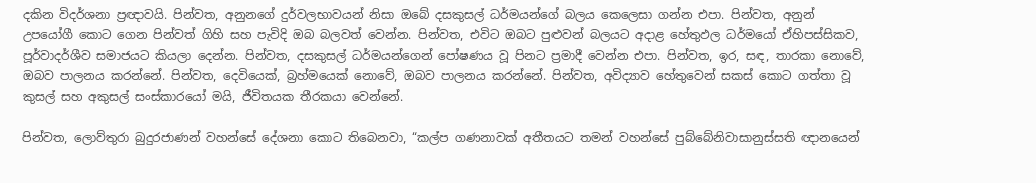දකින විදර්ශනා ප්‍රඥාවයි. පින්වත, අනුනගේ දුර්වලභාවයන් නිසා ඔබේ දසකුසල් ධර්මයන්ගේ බලය කෙලෙසා ගන්න එපා. පින්වත, අනුන් උපයෝගී කොට ගෙන පින්වත් ගිහි සහ පැවිදි ඔබ බලවත් වෙන්න. පින්වත, එවිට ඔබට පුළුවන් බලයට අදාළ හේතුඵල ධර්මයෝ ඒහිපස්සිකව, පූර්වාදර්ශීව සමාජයට කියලා දෙන්න. පින්වත, දසකුසල් ධර්මයන්ගෙන් පෝෂණය වූ පිනට ප්‍රමාදී වෙන්න එපා. පින්වත, ඉර, සඳ, තාරකා නොවේ, ඔබව පාලනය කරන්නේ. පින්වත, දෙවියෙක්, බ්‍රහ්මයෙක් නොවේ, ඔබව පාලනය කරන්නේ. පින්වත, අවිද්‍යාව හේතුවෙන් සකස් කොට ගත්තා වූ කුසල් සහ අකුසල් සංස්කාරයෝ මයි, ජීවිතයක තීරකයා වෙන්නේ.

පින්වත, ලොව්තුරා බුදුරජාණන් වහන්සේ දේශනා කොට තිබෙනවා, “කල්ප ගණනාවක් අතීතයට තමන් වහන්සේ පුබ්බේනිවාසානුස්සති ඥානයෙන්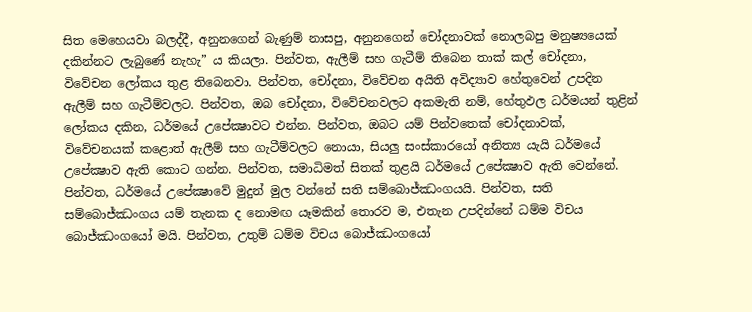සිත මෙහෙයවා බලද්දී, අනුනගෙන් බැණුම් නාසපු, අනුනගෙන් චෝදනාවක් නොලබපු මනුෂ්‍යයෙක් දකින්නට ලැබුණේ නැහැ” ය කියලා. පින්වත, ඇලීම් සහ ගැටීම් තිබෙන තාක් කල් චෝදනා, විවේචන ලෝකය තුළ තිබෙනවා. පින්වත, චෝදනා, විවේචන අයිති අවිද්‍යාව හේතුවෙන් උපදින ඇලීම් සහ ගැටීම්වලට. පින්වත, ඔබ චෝදනා, විවේචනවලට අකමැති නම්, හේතුඵල ධර්මයන් තුළින් ලෝකය දකින, ධර්මයේ උපේක්‍ෂාවට එන්න. පින්වත, ඔබට යම් පින්වතෙක් චෝදනාවක්, විවේචනයක් කළොත් ඇලීම් සහ ගැටීම්වලට නොයා, සියලු සංස්කාරයෝ අනිත්‍ය යැයි ධර්මයේ උපේක්‍ෂාව ඇති කොට ගන්න. පින්වත, සමාධිමත් සිතක් තුළයි ධර්මයේ උපේක්‍ෂාව ඇති වෙන්නේ. පින්වත, ධර්මයේ උපේක්‍ෂාවේ මුදුන් මුල වන්නේ සති සම්බොජ්ඣංගයයි. පින්වත, සති සම්බොජ්ඣංගය යම් තැනක ද නොමඟ යෑමකින් තොරව ම, එතැන උපදින්නේ ධම්ම විචය බොජ්ඣංගයෝ මයි. පින්වත, උතුම් ධම්ම විචය බොජ්ඣංගයෝ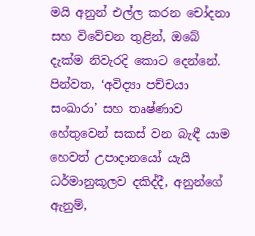මයි අනුන් එල්ල කරන චෝදනා සහ විවේචන තුළින්, ඔබේ දැක්ම නිවැරදි කොට දෙන්නේ. පින්වත, ‘අවිද්‍යා පච්චයා සංඛාරා’ සහ තෘෂ්ණාව හේතුවෙන් සකස් වන බැඳී යාම හෙවත් උපාදානයෝ යැයි ධර්මානුකූලව දකිද්දී, අනුන්ගේ ඇනුම්,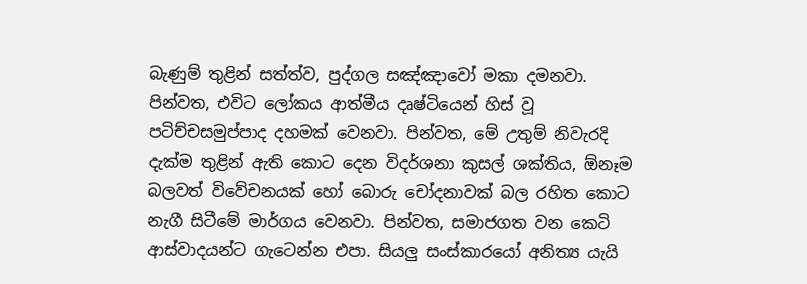බැණුම් තුළින් සත්ත්ව, පුද්ගල සඤ්ඤාවෝ මකා දමනවා. පින්වත, එවිට ලෝකය ආත්මීය දෘෂ්ටියෙන් හිස් වූ පටිච්චසමුප්පාද දහමක් වෙනවා. පින්වත, මේ උතුම් නිවැරදි දැක්ම තුළින් ඇති කොට දෙන විදර්ශනා කුසල් ශක්තිය, ඕනෑම බලවත් විවේචනයක් හෝ බොරු චෝදනාවක් බල රහිත කොට නැගී සිටීමේ මාර්ගය වෙනවා. පින්වත, සමාජගත වන කෙටි ආස්වාදයන්ට ගැටෙන්න එපා. සියලු සංස්කාරයෝ අනිත්‍ය යැයි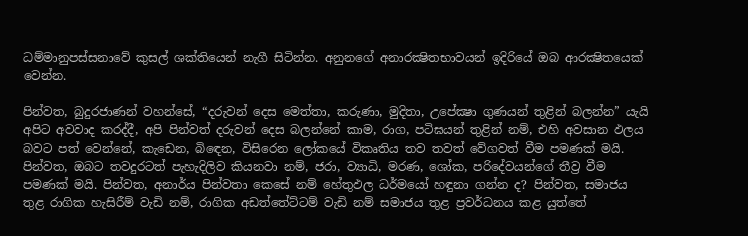ධම්මානුපස්සනාවේ කුසල් ශක්තියෙන් නැගී සිටින්න. අනුනගේ අනාරක්‍ෂිතභාවයන් ඉදිරියේ ඔබ ආරක්‍ෂිතයෙක් වෙන්න.

පින්වත, බුදුරජාණන් වහන්සේ, “දරුවන් දෙස මෙත්තා, කරුණා, මුදිතා, උපේක්‍ෂා ගුණයන් තුළින් බලන්න” යැයි අපිට අවවාද කරද්දී, අපි පින්වත් දරුවන් දෙස බලන්නේ කාම, රාග, පටිඝයන් තුළින් නම්, එහි අවසාන ඵලය බවට පත් වෙන්නේ, කැඩෙන, බිඳෙන, විසිරෙන ලෝකයේ විකෘතිය තව තවත් වේගවත් වීම පමණක් මයි. පින්වත, ඔබට තවදුරටත් පැහැදිලිව කියනවා නම්, ජරා, ව්‍යාධි, මරණ, ශෝක, පරිදේවයන්ගේ තීව්‍ර වීම පමණක් මයි. පින්වත, අනාර්ය පින්වතා කෙසේ නම් හේතුඵල ධර්මයෝ හඳුනා ගන්න ද? පින්වත, සමාජය තුළ රාගික හැසිරීම් වැඩි නම්, රාගික අඩත්තේට්ටම් වැඩි නම් සමාජය තුළ ප්‍රවර්ධනය කළ යුත්තේ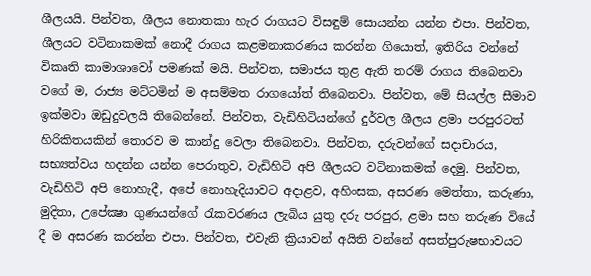ශීලයයි. පින්වත, ශීලය නොතකා හැර රාගයට විසඳුම් සොයන්න යන්න එපා. පින්වත, ශීලයට වටිනාකමක් නොදී රාගය කළමනාකරණය කරන්න ගියොත්, ඉතිරිය වන්නේ විකෘති කාමාශාවෝ පමණක් මයි. පින්වත, සමාජය තුළ ඇති තරම් රාගය තිබෙනවා වගේ ම, රාජ්‍ය මට්ටමින් ම අසම්මත රාගයෝත් තිබෙනවා. පින්වත, මේ සියල්ල සීමාව ඉක්මවා ඔඩුදුවලයි තිබෙන්නේ. පින්වත, වැඩිහිටියන්ගේ දුර්වල ශීලය ළමා පරපුරටත් හිරිකිතයකින් තොරව ම කාන්දු වෙලා තිබෙනවා. පින්වත, දරුවන්ගේ සදාචාරය, සභ්‍යත්වය හදන්න යන්න පෙරාතුව, වැඩිහිටි අපි ශීලයට වටිනාකමක් දෙමු. පින්වත, වැඩිහිටි අපි නොහැදී, අපේ නොහැදියාවට අදාළව, අහිංසක, අසරණ මෙත්තා, කරුණා, මුදිතා, උපේක්‍ෂා ගුණයන්ගේ රැකවරණය ලැබිය යුතු දරු පරපුර, ළමා සහ තරුණ වියේ දී ම අසරණ කරන්න එපා. පින්වත, එවැනි ක්‍රියාවන් අයිති වන්නේ අසත්පුරුෂභාවයට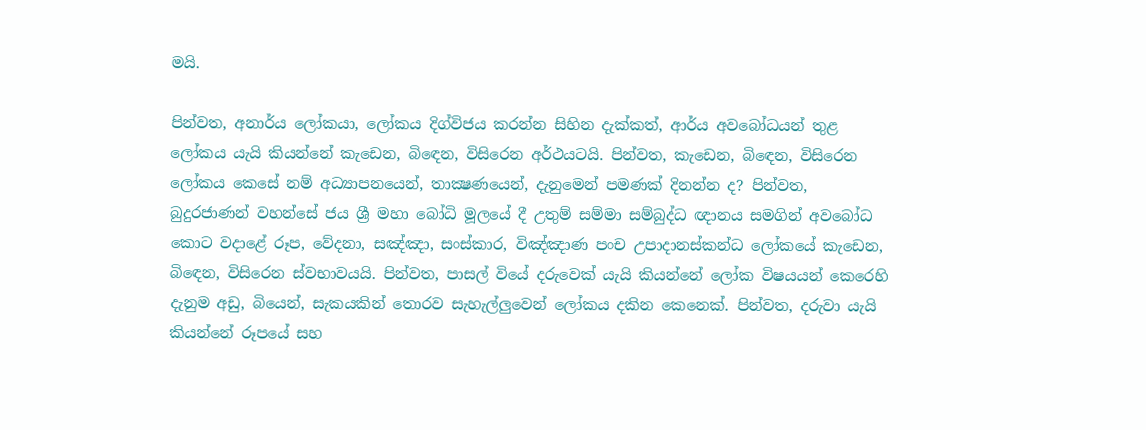මයි.

පින්වත, අනාර්ය ලෝකයා, ලෝකය දිග්විජය කරන්න සිහින දැක්කත්, ආර්ය අවබෝධයන් තුළ ලෝකය යැයි කියන්නේ කැඩෙන, බිඳෙන, විසිරෙන අර්ථයටයි. පින්වත, කැඩෙන, බිඳෙන, විසිරෙන ලෝකය කෙසේ නම් අධ්‍යාපනයෙන්, තාක්‍ෂණයෙන්, දැනුමෙන් පමණක් දිනන්න ද? පින්වත, බුදුරජාණන් වහන්සේ ජය ශ්‍රී මහා බෝධි මූලයේ දී උතුම් සම්මා සම්බුද්ධ ඥානය සමගින් අවබෝධ කොට වදාළේ රූප, වේදනා, සඤ්ඤා, සංස්කාර, විඤ්ඤාණ පංච උපාදානස්කන්ධ ලෝකයේ කැඩෙන, බිඳෙන, විසිරෙන ස්වභාවයයි. පින්වත, පාසල් වියේ දරුවෙක් යැයි කියන්නේ ලෝක විෂයයන් කෙරෙහි දැනුම අඩු, බියෙන්, සැකයකින් තොරව සැහැල්ලුවෙන් ලෝකය දකින කෙනෙක්. පින්වත, දරුවා යැයි කියන්නේ රූපයේ සහ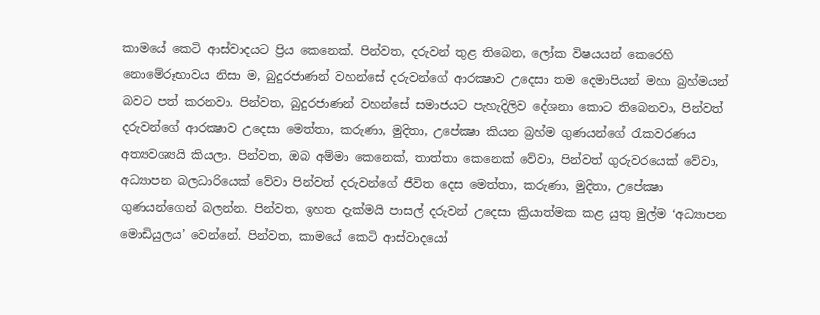කාමයේ කෙටි ආස්වාදයට ප්‍රිය කෙනෙක්. පින්වත, දරුවන් තුළ තිබෙන, ලෝක විෂයයන් කෙරෙහි නොමේරූභාවය නිසා ම, බුදුරජාණන් වහන්සේ දරුවන්ගේ ආරක්‍ෂාව උදෙසා තම දෙමාපියන් මහා බ්‍රහ්මයන් බවට පත් කරනවා. පින්වත, බුදුරජාණන් වහන්සේ සමාජයට පැහැදිලිව දේශනා කොට තිබෙනවා, පින්වත් දරුවන්ගේ ආරක්‍ෂාව උදෙසා මෙත්තා, කරුණා, මුදිතා, උපේක්‍ෂා කියන බ්‍රහ්ම ගුණයන්ගේ රැකවරණය අත්‍යවශ්‍යයි කියලා. පින්වත, ඔබ අම්මා කෙනෙක්, තාත්තා කෙනෙක් වේවා, පින්වත් ගුරුවරයෙක් වේවා, අධ්‍යාපන බලධාරියෙක් වේවා පින්වත් දරුවන්ගේ ජීවිත දෙස මෙත්තා, කරුණා, මුදිතා, උපේක්‍ෂා ගුණයන්ගෙන් බලන්න. පින්වත, ඉහත දැක්මයි පාසල් දරුවන් උදෙසා ක්‍රියාත්මක කළ යුතු මුල්ම ‘අධ්‍යාපන මොඩියුලය’ වෙන්නේ. පින්වත, කාමයේ කෙටි ආස්වාදයෝ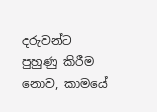දරුවන්ට පුහුණු කිරීම නොව, කාමයේ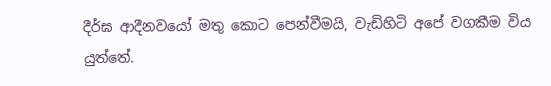දීර්ඝ ආදීනවයෝ මතු කොට පෙන්වීමයි, වැඩිහිටි අපේ වගකීම විය යුත්තේ.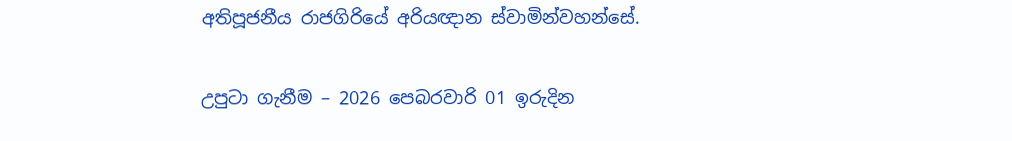අතිපූජනීය රාජගිරියේ අරියඥාන ස්වාමින්වහන්සේ.

උපුටා ගැනීම – 2026 පෙබරවාරි 01 ඉරුදින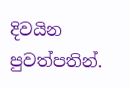දිවයින පුවත්පතින්.